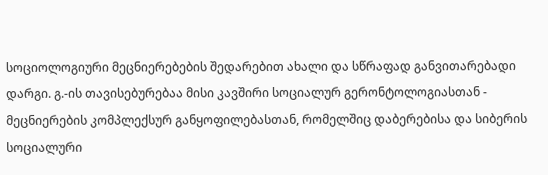სოციოლოგიური მეცნიერებების შედარებით ახალი და სწრაფად განვითარებადი დარგი. გ.-ის თავისებურებაა მისი კავშირი სოციალურ გერონტოლოგიასთან - მეცნიერების კომპლექსურ განყოფილებასთან, რომელშიც დაბერებისა და სიბერის სოციალური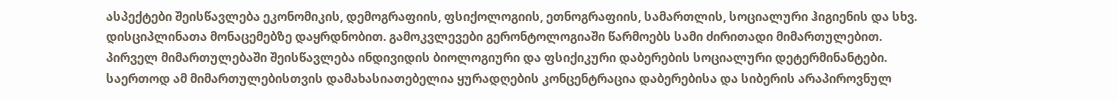ასპექტები შეისწავლება ეკონომიკის, დემოგრაფიის, ფსიქოლოგიის, ეთნოგრაფიის, სამართლის, სოციალური ჰიგიენის და სხვ. დისციპლინათა მონაცემებზე დაყრდნობით. გამოკვლევები გერონტოლოგიაში წარმოებს სამი ძირითადი მიმართულებით. პირველ მიმართულებაში შეისწავლება ინდივიდის ბიოლოგიური და ფსიქიკური დაბერების სოციალური დეტერმინანტები. საერთოდ ამ მიმართულებისთვის დამახასიათებელია ყურადღების კონცენტრაცია დაბერებისა და სიბერის არაპიროვნულ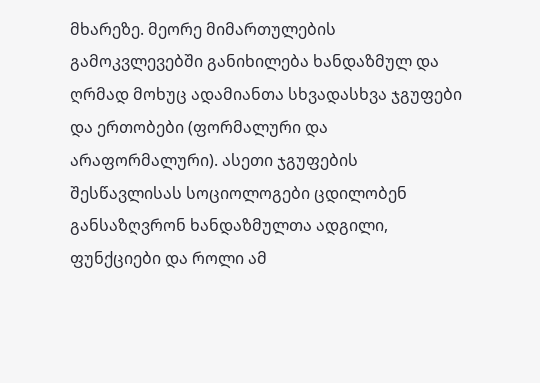მხარეზე. მეორე მიმართულების გამოკვლევებში განიხილება ხანდაზმულ და ღრმად მოხუც ადამიანთა სხვადასხვა ჯგუფები და ერთობები (ფორმალური და არაფორმალური). ასეთი ჯგუფების შესწავლისას სოციოლოგები ცდილობენ განსაზღვრონ ხანდაზმულთა ადგილი, ფუნქციები და როლი ამ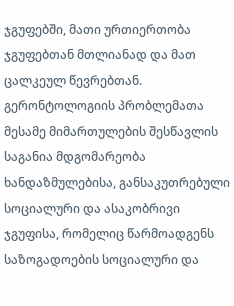ჯგუფებში, მათი ურთიერთობა ჯგუფებთან მთლიანად და მათ ცალკეულ წევრებთან. გერონტოლოგიის პრობლემათა მესამე მიმართულების შესწავლის საგანია მდგომარეობა ხანდაზმულებისა, განსაკუთრებული სოციალური და ასაკობრივი ჯგუფისა, რომელიც წარმოადგენს საზოგადოების სოციალური და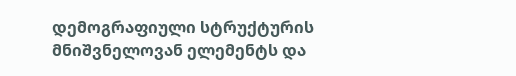დემოგრაფიული სტრუქტურის მნიშვნელოვან ელემენტს და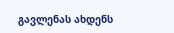გავლენას ახდენს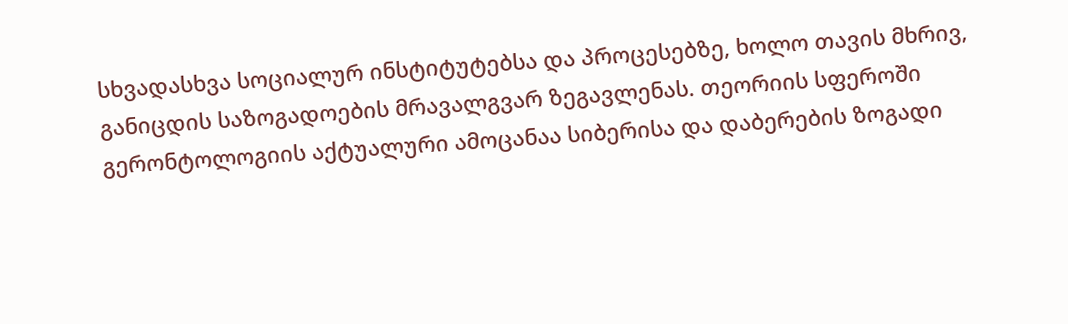სხვადასხვა სოციალურ ინსტიტუტებსა და პროცესებზე, ხოლო თავის მხრივ, განიცდის საზოგადოების მრავალგვარ ზეგავლენას. თეორიის სფეროში გერონტოლოგიის აქტუალური ამოცანაა სიბერისა და დაბერების ზოგადი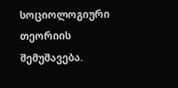სოციოლოგიური თეორიის შემუშავება.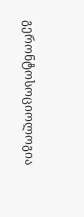გერონტოსოციოლოგია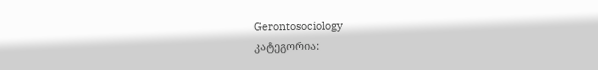Gerontosociology
კატეგორია: